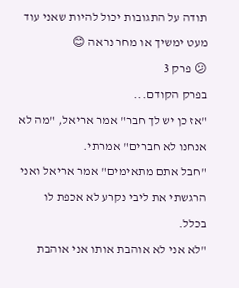תודה על התגובות יכול להיות שאני עוד מעט ימשיך או מחר נראה 😊
😕 פרק 3
בפרק הקודם...
"אז כן יש לך חבר" אמר אריאל, "מה לא אנחנו לא חברים" אמרתי.
"חבל אתם מתאימים" אמר אריאל ואני הרגשתי את ליבי נקרע לא אכפת לו בכלל.
"לא אני לא אוהבת אותו אני אוהבת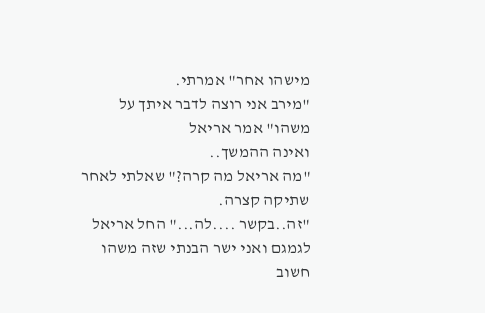מישהו אחר" אמרתי.
"מירב אני רוצה לדבר איתך על משהו" אמר אריאל
ואינה ההמשך..
"מה אריאל מה קרה?" שאלתי לאחר שתיקה קצרה.
"זה..בקשר ....לה..." החל אריאל לגמגם ואני ישר הבנתי שזה משהו חשוב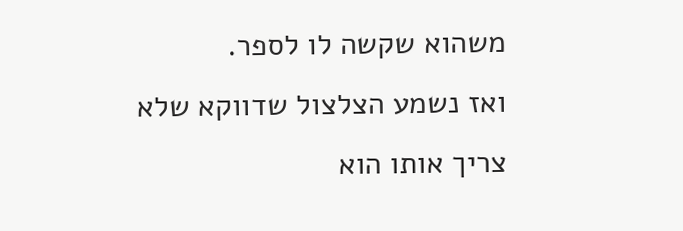משהוא שקשה לו לספר.
ואז נשמע הצלצול שדווקא שלא צריך אותו הוא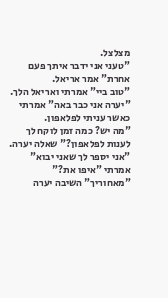מצלצל.
"טעני אני ידבר איתך פעם אחרת" אמר אריאל.
"טוב ביי" אמרתי ואריאל הלך.
"יערה אני כבר באה" אמרתי כאשר עניתי לפלאפון.
"מה יש? כמה זמן לוקח לך לענות לפלאפון?" שאלה יערה.
"אני יספר לך שאני יבוא" אמרתי "איפו את?"
"מאחוריך" השיבה יערה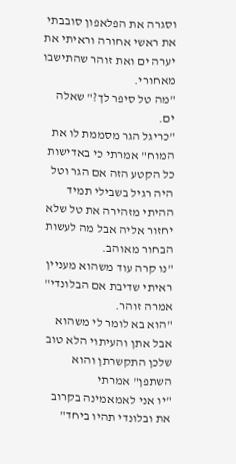וסגרה את הפלאפון סובבתי את ראשי אחורה וראיתי את יערה ים ואת זוהר שהתישבו מאחורי.
"מה טל סיפר לך?" שאלה ים.
"כריגל הגר מסממת לו את המוח" אמרתי כי באדישות כל הקטע הזה אם הגר וטל היה רגיל בשבילי תמיד ההיתי מזהירה את טל שלא יחזור אליה אבל מה לעשות הבחור מאוהב.
"נו קרה עוד משהוא מעניין ראיתי שדיבת אם הבלונדי" אמרה זוהר.
"הוא בא לומר לי משהוא אבל אתן והעיתוי הלא טוב שלכן התקשרתן והוא השתפן" אמרתי
"יו אני לאמאמינה בקרוב את ובלונדי תהיו ביחד"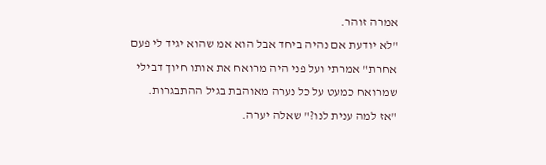אמרה זוהר.
"לא יודעת אם נהיה ביחד אבל הוא אמ שהוא יגיד לי פעם אחרת" אמרתי ועל פני היה מרואח את אותו חיוך דבילי שמרואח כמעט על כל נערה מאוהבת בגיל ההתבגרות.
"אז למה ענית לנו?" שאלה יערה.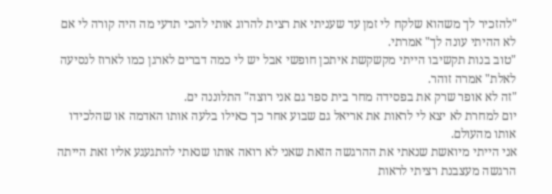"להזכיר לך משהוא שלקח לי זמן עד שעניתי את רצית להרוג אותי להכי תדעי מה היה קורה לי אם לא ההיתי עונה לך" אמרתי.
"טוב בנות תקשיבו הייתי מקשקשת איתכן חופשי אבל יש לי כמה דברים לארגן כמו לארוז לנסיעה לאלת" אמרה זוהר.
"זה לא אופר שרק את בפסידה מחר בית ספר גם אני רוצה" התלוננה ים.
יום למחרת לא יצא לי לראות את אריאל גם שבוע אחר כך כאילו בלעה אותו האדמה או שהלכידו אותו מהעולם.
אני הייתי מיואשת שנאתי את ההרגשה הזאת שאני לא רואה אותו שנאתי להתגעגע אליו זאת הייתה הרגשה מעצבנת רציתי לראות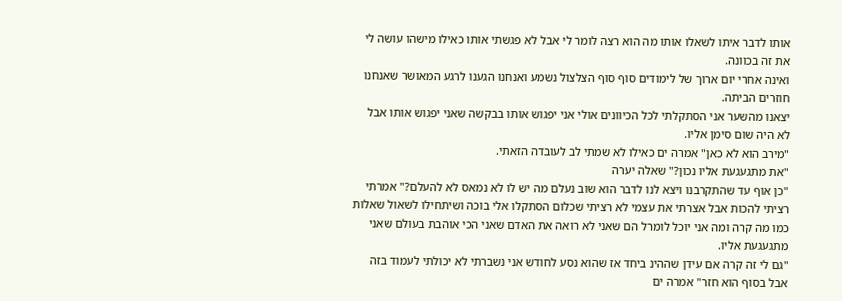אותו לדבר איתו לשאלו אותו מה הוא רצה לומר לי אבל לא פגשתי אותו כאילו מישהו עושה לי את זה בכוונה.
ואינה אחרי יום ארוך של לימודים סוף סוף הצלצול נשמע ואנחנו הגענו לרגע המאושר שאנחנו חוזרים הביתה.
יצאנו מהשער אני הסתקלתי לכל הכיוונים אולי אני יפגוש אותו בבקשה שאני יפגוש אותו אבל לא היה שום סימן אליו.
"מירב הוא לא כאן" אמרה ים כאילו לא שמתי לב לעובדה הזאתי.
"את מתגעגעת אליו נכון?" שאלה יערה
"כן אוף עד שהתקרבנו ויצא לנו לדבר הוא שוב נעלם מה יש לו לא נמאס לא להעלם?" אמרתי רציתי להכות אבל אצרתי את עצמי לא רציתי שכלום הסתקלו אלי בוכה ושיתחילו לשאול שאלות כמו מה קרה ומה אני יוכל לומרל הם שאני לא רואה את האדם שאני הכי אוהבת בעולם שאני מתגעגעת אליו.
"גם לי זה קרה אם עידן שההינ ביחד אז שהוא נסע לחודש אני נשברתי לא יכולתי לעמוד בזה אבל בסוף הוא חזר" אמרה ים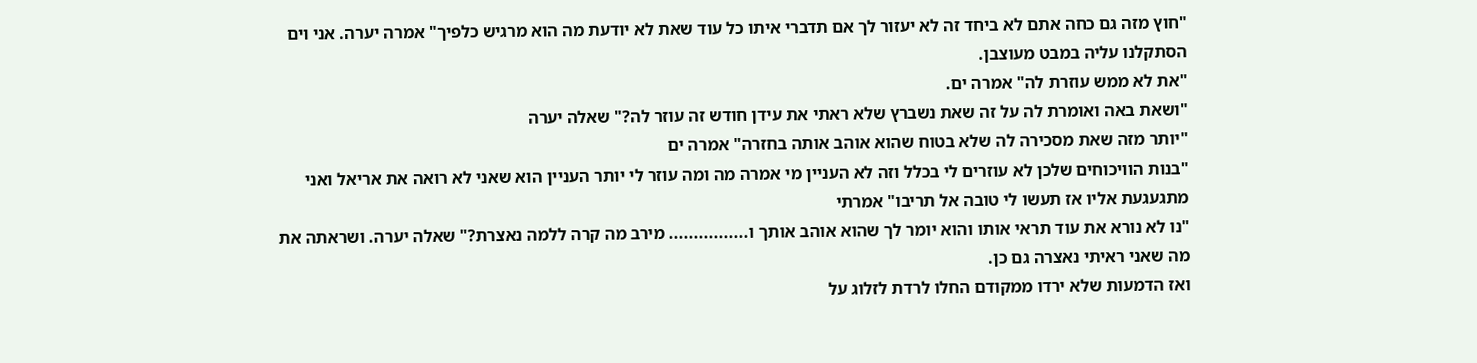"חוץ מזה גם כחה אתם לא ביחד זה לא יעזור לך אם תדברי איתו כל עוד שאת לא יודעת מה הוא מרגיש כלפיך" אמרה יערה. אני וים הסתקלנו עליה במבט מעוצבן.
"את לא ממש עוזרת לה" אמרה ים.
"ושאת באה ואומרת לה על זה שאת נשברץ שלא ראתי את עידן חודש זה עוזר לה?" שאלה יערה
"יותר מזה שאת מסכירה לה שלא בטוח שהוא אוהב אותה בחזרה" אמרה ים
"בנות הוויכוחים שלכן לא עוזרים לי בכלל וזה לא העניין מי אמרה מה ומה עוזר לי יותר העניין הוא שאני לא רואה את אריאל ואני מתגעגעת אליו אז תעשו לי טובה אל תריבו" אמרתי
"נו לא נורא את עוד תראי אותו והוא יומר לך שהוא אוהב אותך ו................ מירב מה קרה ללמה נאצרת?" שאלה יערה. ושראתה את מה שאני ראיתי נאצרה גם כן.
ואז הדמעות שלא ירדו ממקודם החלו לרדת לזלוג על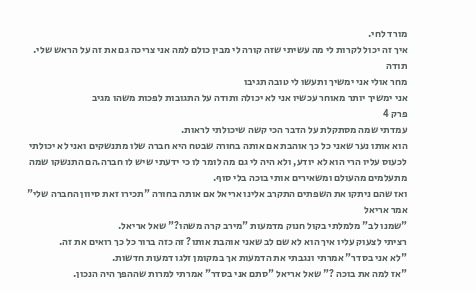מורד לחי.
איך זה יכול לקרות לי מה עשיתי שזה קורה לי מבין כולם למה אני צריכה גם את זה על הראש שלי.
תודה
מחר אולי אני ימשיך ותעשו לי טובה תגיבו
אני ימשיך יותר מאוחר עכשיו אני לא יכולה ותודה על התגובות לפכות משהו מגיב
פרק 4
עמדתי שמה מסתקלת על הדבר הכי קשה שיכולתי לראות.
הוא אותו נער שאני כל כך אוהבת אם אותה בחורה שבטח היא חברה שלו מתנשקים ואני לא יכולתי לכעוס עליו הרי הוא לא יודע, ולא היה לי גם מה לומר לו כי ידעתי שיש לו חברה.הם התנשקו שמה מתעלמים מהעולם ומשאירים אותי בוכה בלי סוף.
ואז שהם ניתקו את השפתים התקרב אלינו אריאל אם אותה בחורה "תכירו זאת סיוון החברה שלי" אמר אריאל
"שמנו לב" מלמלתי בקול חנוק מדמעות "מירב קרה משהו?" שאל אריאל.
רציתי לצעוק עליו איך הוא לא שם לב שאני אוהבת אותו? זה כזה ברור כל כך רואים את זה.
"לא אני בסדר" אמרתי ונגבתי את הדמעות אך במקומן זלגו דמעות חדשות.
"אז למה את בוכה ?" שאל אריאל "סתם אני בסדר" אמרתי למרות שההפך היה הנכון.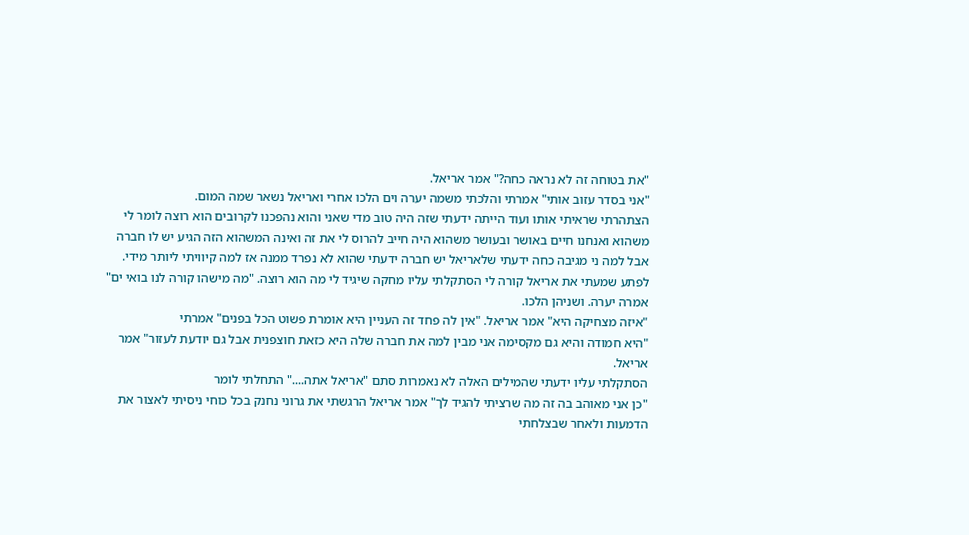"את בטוחה זה לא נראה כחה?" אמר אריאל.
"אני בסדר עזוב אותי" אמרתי והלכתי משמה יערה וים הלכו אחרי ואריאל נשאר שמה המום.
הצתהרתי שראיתי אותו ועוד הייתה ידעתי שזה היה טוב מדי שאני והוא נהפכנו לקרובים הוא רוצה לומר לי משהוא ואנחנו חיים באושר ובעושר משהוא היה חייב להרוס לי את זה ואינה המשהוא הזה הגיע יש לו חברה אבל למה ני מגיבה כחה ידעתי שלאריאל יש חברה ידעתי שהוא לא נפרד ממנה אז למה קיוויתי ליותר מידי. לפתע שמעתי את אריאל קורה לי הסתקלתי עליו מחקה שיגיד לי מה הוא רוצה. "מה מישהו קורה לנו בואי ים" אמרה יערה. ושניהן הלכו.
"איזה מצחיקה היא" אמר אריאל. "אין לה פחד זה העניין היא אומרת פשוט הכל בפנים" אמרתי
"היא חמודה והיא גם מקסימה אני מבין למה את חברה שלה היא כזאת חוצפנית אבל גם יודעת לעזור" אמר אריאל.
הסתקלתי עליו ידעתי שהמילים האלה לא נאמרות סתם "אריאל אתה...." התחלתי לומר
"כן אני מאוהב בה זה מה שרציתי להגיד לך" אמר אריאל הרגשתי את גרוני נחנק בכל כוחי ניסיתי לאצור את הדמעות ולאחר שבצלחתי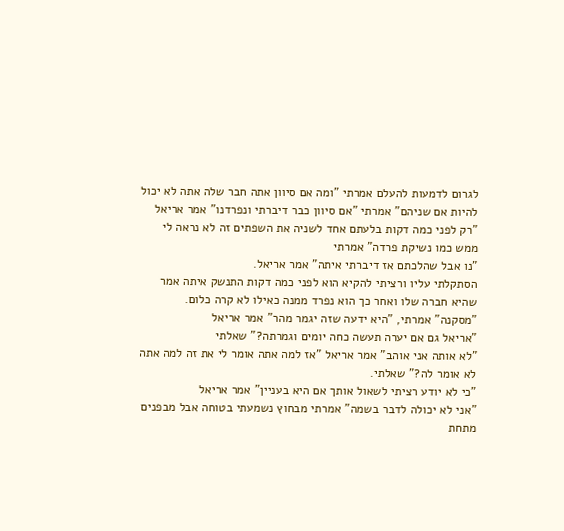לגרום לדמעות להעלם אמרתי "ומה אם סיוון אתה חבר שלה אתה לא יכול להיות אם שניהם" אמרתי "אם סיוון כבר דיברתי ונפרדנו" אמר אריאל "רק לפני כמה דקות בלעתם אחד לשניה את השפתים זה לא נראה לי ממש כמו נשיקת פרדה" אמרתי
"נו אבל שהלכתם אז דיברתי איתה" אמר אריאל.
הסתקלתי עליו ורציתי להקיא הוא לפני כמה דקות התנשק איתה אמר שהיא חברה שלו ואחר כך הוא נפרד ממנה כאילו לא קרה כלום.
"מסקנה" אמרתי, "היא ידעה שזה יגמר מהר" אמר אריאל
"אריאל גם אם יערה תעשה כחה יומים וגמרתה?" שאלתי
"לא אותה אני אוהב" אמר אריאל "אז למה אתה אומר לי את זה למה אתה לא אומר לה?" שאלתי.
"כי לא יודע רציתי לשאול אותך אם היא בעניין" אמר אריאל
"אני לא יכולה לדבר בשמה" אמרתי מבחוץ נשמעתי בטוחה אבל מבפנים מתחת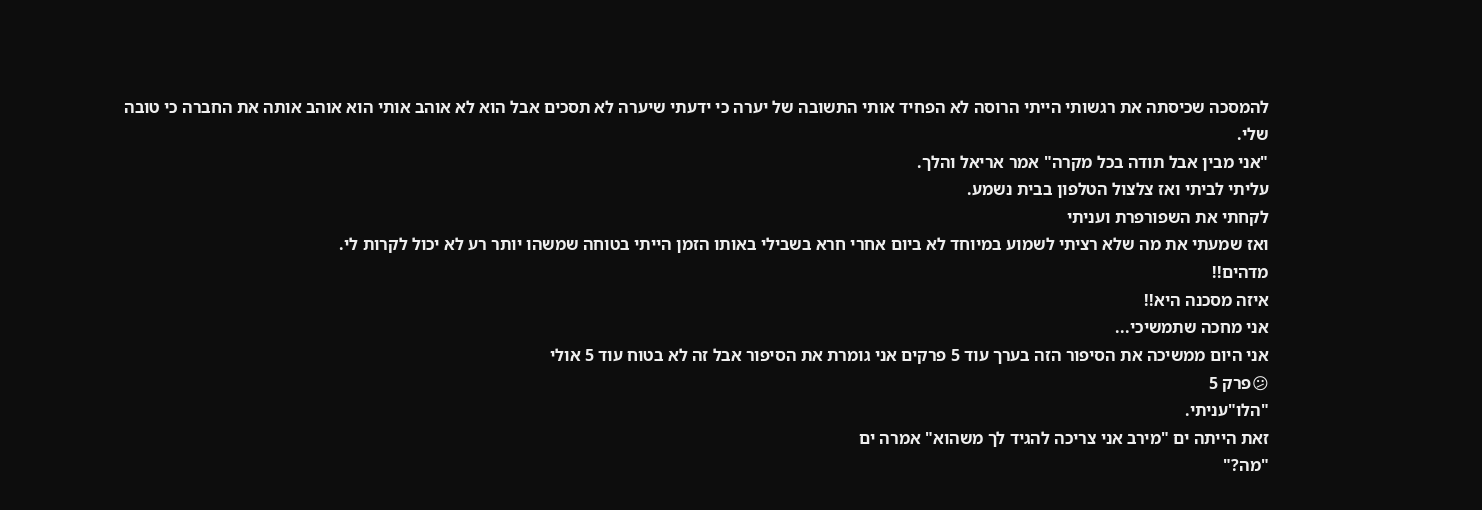להמסכה שכיסתה את רגשותי הייתי הרוסה לא הפחיד אותי התשובה של יערה כי ידעתי שיערה לא תסכים אבל הוא לא אוהב אותי הוא אוהב אותה את החברה כי טובה שלי.
"אני מבין אבל תודה בכל מקרה" אמר אריאל והלך.
עליתי לביתי ואז צלצול הטלפון בבית נשמע.
לקחתי את השפורפרת ועניתי
ואז שמעתי את מה שלא רציתי לשמוע במיוחד לא ביום אחרי חרא בשבילי באותו הזמן הייתי בטוחה שמשהו יותר רע לא יכול לקרות לי.
מדהים!!
איזה מסכנה היא!!
אני מחכה שתמשיכי...
אני היום ממשיכה את הסיפור הזה בערך עוד 5 פרקים אני גומרת את הסיפור אבל זה לא בטוח עוד 5 אולי
😕פרק 5
"הלו"עניתי.
זאת הייתה ים "מירב אני צריכה להגיד לך משהוא" אמרה ים
"מה?"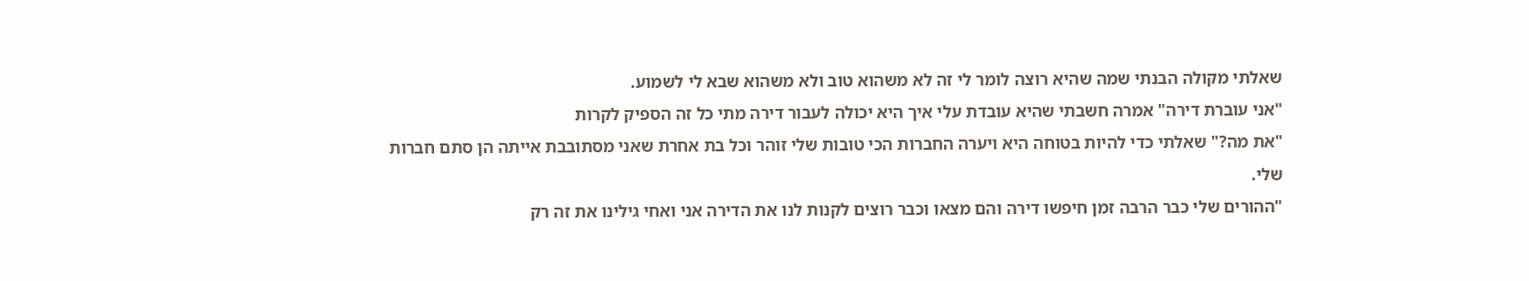שאלתי מקולה הבנתי שמה שהיא רוצה לומר לי זה לא משהוא טוב ולא משהוא שבא לי לשמוע.
"אני עוברת דירה" אמרה חשבתי שהיא עובדת עלי איך היא יכולה לעבור דירה מתי כל זה הספיק לקרות
"את מה?" שאלתי כדי להיות בטוחה היא ויערה החברות הכי טובות שלי זוהר וכל בת אחרת שאני מסתובבת אייתה הן סתם חברות שלי.
"ההורים שלי כבר הרבה זמן חיפשו דירה והם מצאו וכבר רוצים לקנות לנו את הדירה אני ואחי גילינו את זה רק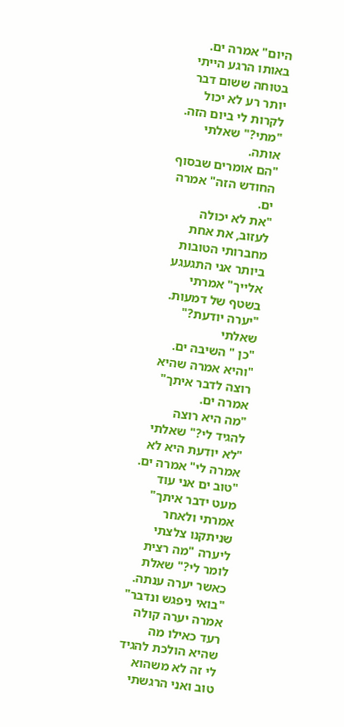היום" אמרה ים.
באותו הרגע הייתי בטוחה ששום דבר יותר רע לא יכול לקרות לי ביום הזה.
"מתי?" שאלתי אותה.
"הם אומרים שבסוף החודש הזה" אמרה ים.
"את לא יכולה לעזוב, את אחת מחברותי הטובות ביותר אני התגעגע אלייך" אמרתי בשטף של דמעות.
"יערה יודעת?" שאלתי
"כן " השיבה ים.
"והיא אמרה שהיא רוצה לדבר איתך" אמרה ים.
"מה היא רוצה להגיד לי?" שאלתי
"לא יודעת היא לא אמרה לי" אמרה ים.
"טוב ים אני עוד מעט ידבר איתך" אמרתי ולאחר שניתקנו צלצתי ליערה "מה רצית לומר לי?" שאלת כאשר יערה ענתה.
"בואי ניפגש ונדבר" אמרה יערה קולה רעד כאילו מה שהיא הולכת להגיד לי זה לא משהוא טוב ואני הרגשתי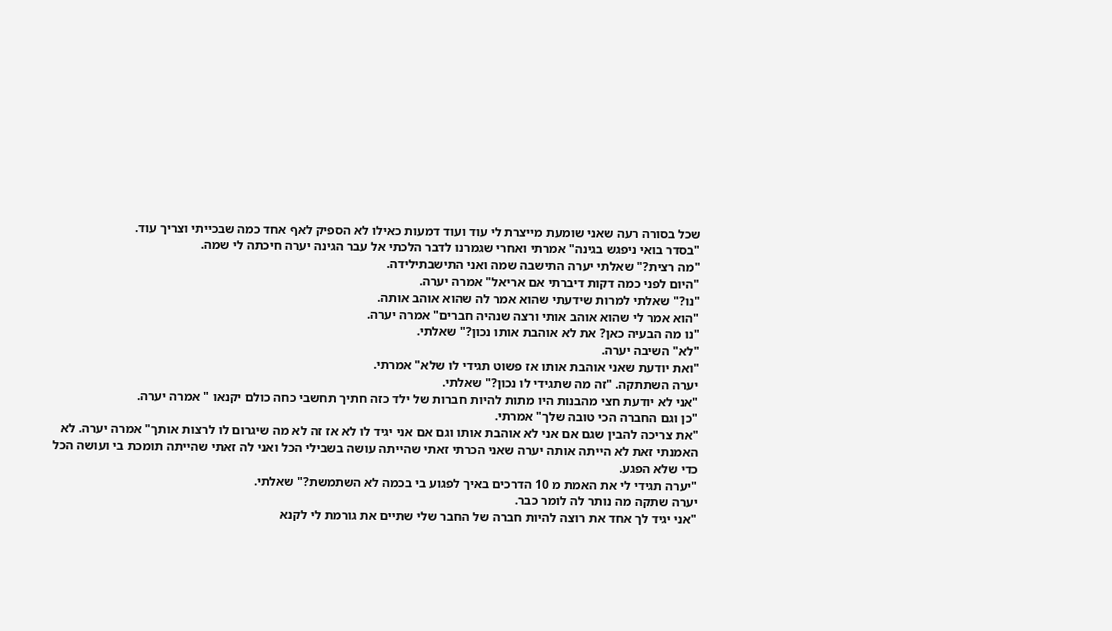שכל בסורה רעה שאני שומעת מייצרת לי עוד ועוד דמעות כאילו לא הספיק לאף אחד כמה שבכייתי וצריך עוד.
"בסדר בואי ניפגש בגינה" אמרתי ואחרי שגמרנו לדבר הלכתי אל עבר הגינה יערה חיכתה לי שמה.
"מה רצית?" שאלתי יערה התישבה שמה ואני התישבתילידה.
"היום לפני כמה דקות דיברתי אם אריאל" אמרה יערה.
"נו?" שאלתי למרות שידעתי שהוא אמר לה שהוא אוהב אותה.
"הוא אמר לי שהוא אוהב אותי ורצה שנהיה חברים" אמרה יערה.
"נו מה הבעיה כאן? את לא אוהבת אותו נכון?" שאלתי.
"לא" השיבה יערה.
"ואת יודעת שאני אוהבת אותו אז פשוט תגידי לו שלא" אמרתי.
יערה השתתקה. "זה מה שתגידי לו נכון?" שאלתי.
"אני לא יודעת חצי מהבנות היו מתות להיות חברות של ילד כזה חתיך תחשבי כחה כולם יקנאו " אמרה יערה.
"כן וגם החברה הכי טובה שלך" אמרתי.
"את צריכה להבין שגם אם אני לא אוהבת אותו וגם אם אני יגיד לו לא אז זה לא מה שיגרום לו לרצות אותך" אמרה יערה. לא האמנתי זאת לא הייתה אותה יערה שאני הכרתי זאתי שהייתה עושה בשבילי הכל ואני לה זאתי שהייתה תומכת בי ועושה הכל כדי שלא הפגע.
"יערה תגידי לי את האמת מ 10 הדרכים באיך לפגוע בי בכמה לא השתמשת?" שאלתי.
יערה שתקה מה נותר לה לומר כבר.
"אני יגיד לך אחד את רוצה להיות חברה של החבר שלי שתיים את גורמת לי לקנא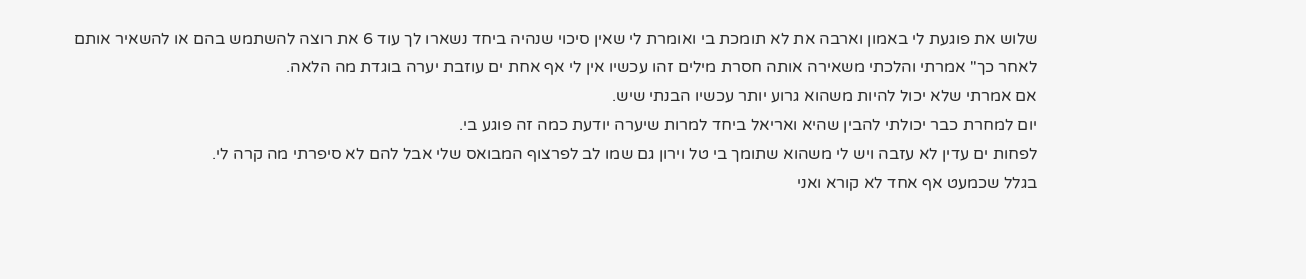שלוש את פוגעת לי באמון וארבה את לא תומכת בי ואומרת לי שאין סיכוי שנהיה ביחד נשארו לך עוד 6 את רוצה להשתמש בהם או להשאיר אותם לאחר כך" אמרתי והלכתי משאירה אותה חסרת מילים זהו עכשיו אין לי אף אחת ים עוזבת יערה בוגדת מה הלאה.
אם אמרתי שלא יכול להיות משהוא גרוע יותר עכשיו הבנתי שיש.
יום למחרת כבר יכולתי להבין שהיא ואריאל ביחד למרות שיערה יודעת כמה זה פוגע בי.
לפחות ים עדין לא עזבה ויש לי משהוא שתומך בי טל וירון גם שמו לב לפרצוף המבואס שלי אבל להם לא סיפרתי מה קרה לי.
בגלל שכמעט אף אחד לא קורא ואני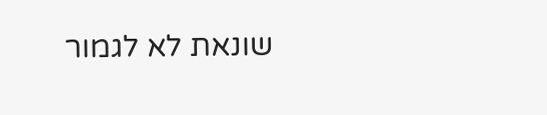שונאת לא לגמור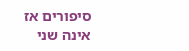סיפורים אז אינה שני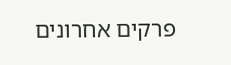פרקים אחרונים